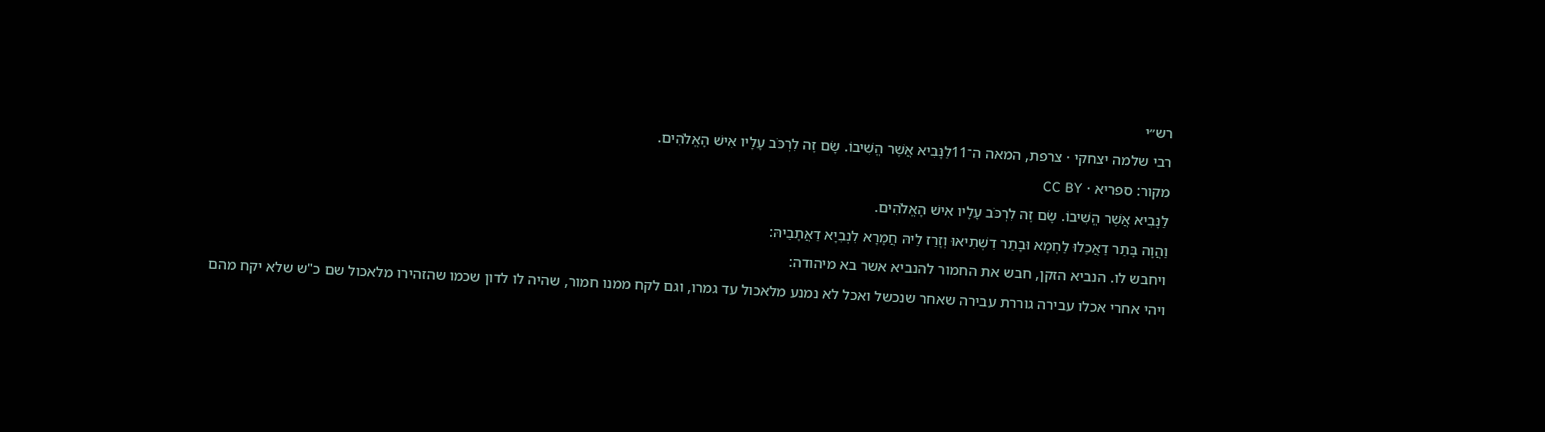רש״י
רבי שלמה יצחקי · צרפת, המאה ה־11לַנָּבִיא אֲשֶׁר הֱשִׁיבוֹ. שָׂם זֶה לִרְכֹּב עָלָיו אִישׁ הָאֱלֹהִים.
מקור: ספריא · CC BY
לַנָּבִיא אֲשֶׁר הֱשִׁיבוֹ. שָׂם זֶה לִרְכֹּב עָלָיו אִישׁ הָאֱלֹהִים.
וַהֲוָה בָּתַר דַאֲכַלוּ לַחְמָא וּבָתַר דִשְׁתִיאוּ וְזָרַז לֵיהּ חֲמָרָא לִנְבִיָא דַאֲתָבֵיהּ:
ויחבש לו. הנביא הזקן, חבש את החמור להנביא אשר בא מיהודה:
ויהי אחרי אכלו עבירה גוררת עבירה שאחר שנכשל ואכל לא נמנע מלאכול עד גמרו, וגם לקח ממנו חמור, שהיה לו לדון שכמו שהזהירו מלאכול שם כ"ש שלא יקח מהם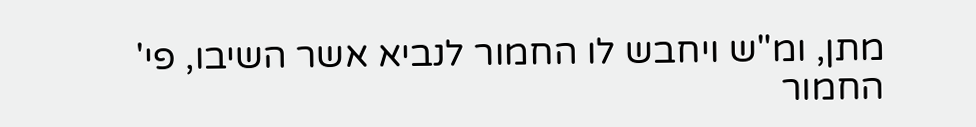מתן, ומ"ש ויחבש לו החמור לנביא אשר השיבו, פי' החמור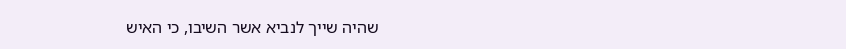שהיה שייך לנביא אשר השיבו, כי האיש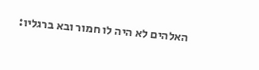האלהים לא היה לו חמור ובא ברגליו: